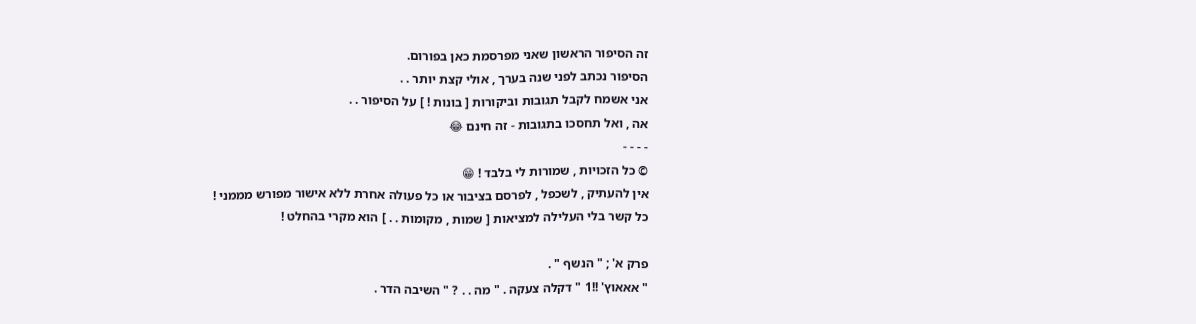זה הסיפור הראשון שאני מפרסמת כאן בפורום.
הסיפור נכתב לפני שנה בערך , אולי קצת יותר . .
אני אשמח לקבל תגובות וביקורות [ בונות ! ] על הסיפור . .
אה , ואל תחסכו בתגובות - זה חינם 😂
- - - -
© כל הזכויות , שמורות לי בלבד ! 😁
אין להעתיק , לשכפל , לפרסם בציבור או כל פעולה אחרת ללא אישור מפורש מממני !
כל קשר בלי העלילה למציאות [ שמות , מקומות . . ] הוא מקרי בהחלט !

פרק א' ; " הנשף " .
" אאאוץ' !!1 " דקלה צעקה . " מה . . ? " השיבה הדר .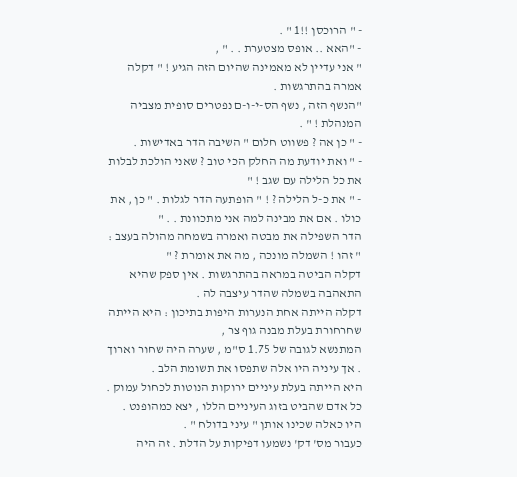- " הרוכסן !!1 " .
- "האא .. אופס מצטערת . . " ,
" אני עדיין לא מאמינה שהיום הזה הגיע ! " דקלה אמרה בהתרגשות .
"הנשף הזה , נשף הס-י-ו-ם נפטרים סופית מצביה המנהלת ! " .
- " כן אה ? פשווט חלום " השיבה הדר באדישות .
- " ואת יודעת מה החלק הכי טוב ? שאני הולכת לבלות את כל הלילה עם שגב ! "
- " את כ-ל הלילה ? ! " הופתעה הדר לגלות . " כן , את כולו . אם את מבינה למה אני מתכוונת . . "
הדר השפילה את מבטה ואמרה בשמחה מהולה בעצב : " זהו ! השמלה מונכה , מה את אומרת ? "
דקלה הביטה במראה בהתרגשות . אין ספק שהיא התאהבה בשמלה שהדר עיצבה לה .
דקלה הייתה אחת הנערות היפות בתיכון : היא הייתה שחרחורת בעלת מבנה גוף צר ,
המתנשא לגובה של 1.75 ס"מ , שערה היה שחור וארוך . אך עיניה היו אלה שתפסו את תשומת הלב .
היא הייתה בעלת עיניים ירוקות הנוטות לכחול עמוק . כל אדם שהביט בזוג העיניים הללו , יצא כמהופנט .
היו כאלה שכינו אותן " עיני בדולח " .
כעבור מס' דק' נשמעו דפיקות על הדלת . זה היה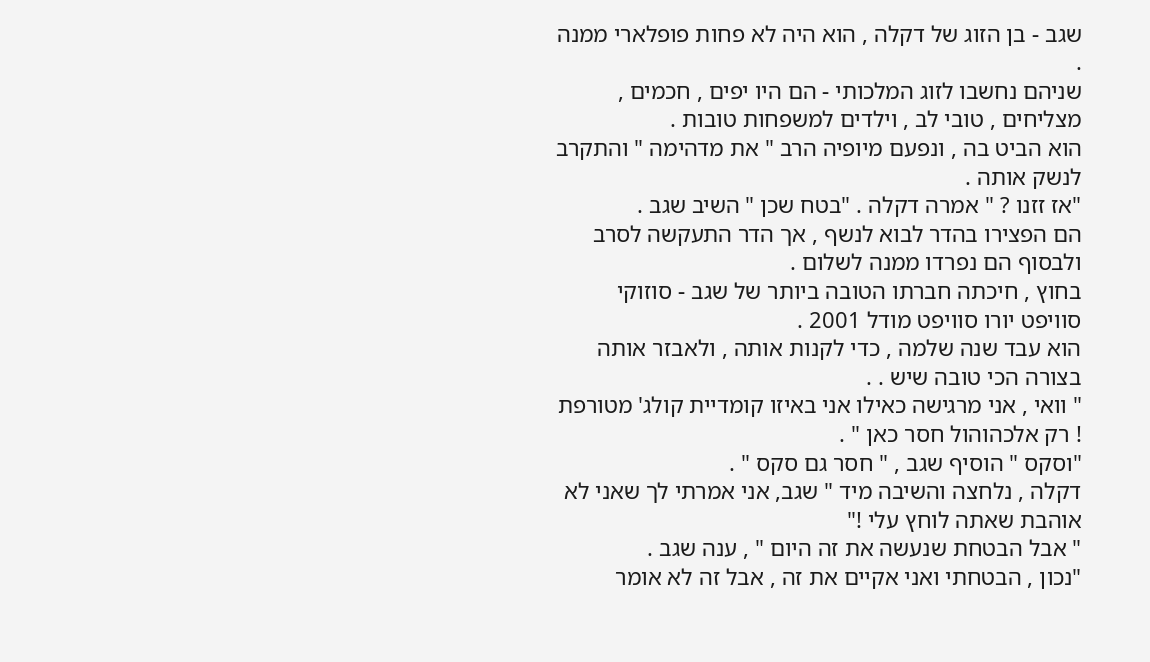שגב - בן הזוג של דקלה , הוא היה לא פחות פופלארי ממנה .
שניהם נחשבו לזוג המלכותי - הם היו יפים , חכמים , מצליחים , טובי לב , וילדים למשפחות טובות .
הוא הביט בה , ונפעם מיופיה הרב " את מדהימה " והתקרב לנשק אותה .
"אז זזנו ? " אמרה דקלה . "בטח שכן " השיב שגב .
הם הפצירו בהדר לבוא לנשף , אך הדר התעקשה לסרב ולבסוף הם נפרדו ממנה לשלום .
בחוץ , חיכתה חברתו הטובה ביותר של שגב - סוזוקי סוויפט יורו סוויפט מודל 2001 .
הוא עבד שנה שלמה , כדי לקנות אותה , ולאבזר אותה בצורה הכי טובה שיש . .
" וואי , אני מרגישה כאילו אני באיזו קומדיית קולג' מטורפת ! רק אלכהוהול חסר כאן " .
"וסקס " הוסיף שגב , " חסר גם סקס " .
דקלה , נלחצה והשיבה מיד " שגב, אני אמרתי לך שאני לא אוהבת שאתה לוחץ עלי !"
" אבל הבטחת שנעשה את זה היום " , ענה שגב .
"נכון , הבטחתי ואני אקיים את זה , אבל זה לא אומר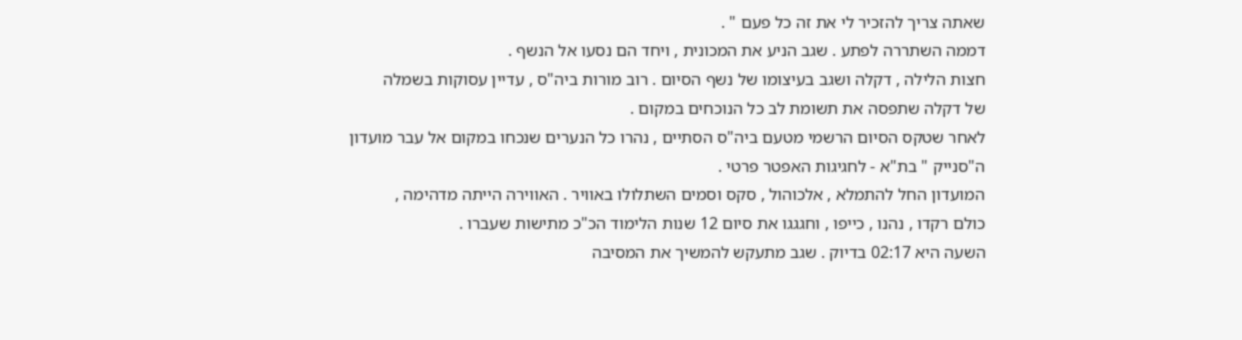שאתה צריך להזכיר לי את זה כל פעם " .
דממה השתררה לפתע . שגב הניע את המכונית , ויחד הם נסעו אל הנשף .
חצות הלילה , דקלה ושגב בעיצומו של נשף הסיום . רוב מורות ביה"ס , עדיין עסוקות בשמלה
של דקלה שתפסה את תשומת לב כל הנוכחים במקום .
לאחר שטקס הסיום הרשמי מטעם ביה"ס הסתיים , נהרו כל הנערים שנכחו במקום אל עבר מועדון
ה"סנייק " בת"א - לחגיגות האפטר פרטי .
המועדון החל להתמלא , אלכוהול , סקס וסמים השתלולו באוויר . האווירה הייתה מדהימה ,
כולם רקדו , נהנו , כייפו , וחגגגו את סיום 12 שנות הלימוד הכ"כ מתישות שעברו .
השעה היא 02:17 בדיוק . שגב מתעקש להמשיך את המסיבה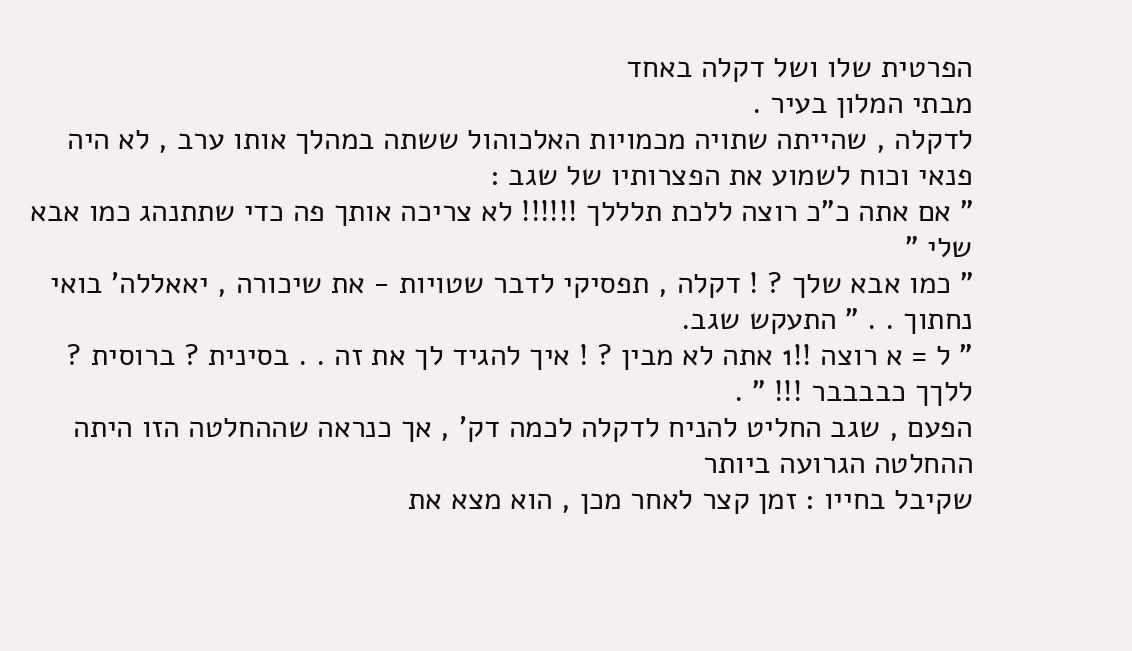הפרטית שלו ושל דקלה באחד
מבתי המלון בעיר .
לדקלה , שהייתה שתויה מכמויות האלכוהול ששתה במהלך אותו ערב , לא היה פנאי וכוח לשמוע את הפצרותיו של שגב :
" אם אתה כ"כ רוצה ללכת תלללך !!!!!! לא צריכה אותך פה כדי שתתנהג כמו אבא שלי "
" כמו אבא שלך ? ! דקלה , תפסיקי לדבר שטויות - את שיכורה , יאאללה' בואי נחתוך . . " התעקש שגב.
" ל = א רוצה !!1 אתה לא מבין ? ! איך להגיד לך את זה . . בסינית ? ברוסית ? ללךך כבבבבר !!! " .
הפעם , שגב החליט להניח לדקלה לכמה דק' , אך כנראה שההחלטה הזו היתה ההחלטה הגרועה ביותר
שקיבל בחייו : זמן קצר לאחר מכן , הוא מצא את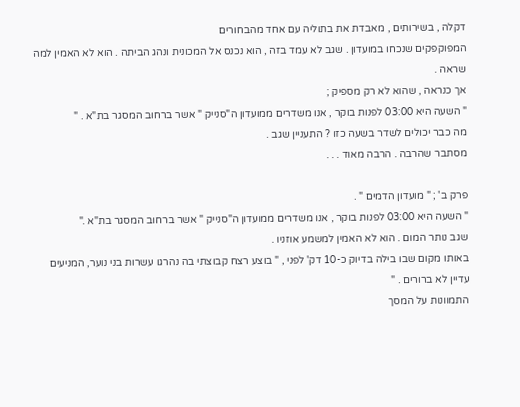דקלה , בשירותים , מאבדת את בתוליה עם אחד מהבחורים
המפוקפקים שנכחו במועדון . שגב לא עמד בזה , הוא נכנס אל המכונית ונהג הביתה . הוא לא האמין למה שראה .
אך כנראה , שהוא לא רק מספיק ;
" השעה היא 03:00 לפנות בוקר , אנו משדרים ממועדון ה"סנייק " אשר ברחוב המסגר בת"א . "
מה כבר יכולים לשדר בשעה כזו ? התעניין שגב .
מסתבר שהרבה . הרבה מאוד . . .

פרק ב' ; " מועדון הדמים " .
" השעה היא 03:00 לפנות בוקר , אנו משדרים ממועדון ה"סנייק " אשר ברחוב המסגר בת"א ."
שגב נותר המום . הוא לא האמין למשמע אוזניו .
באותו מקום שבו בילה בדיוק כ-10 דק' לפני , " בוצע רצח קבוצתי בה נהרגו עשרות בני נוער, המניעים עדיין לא ברורים . "
התמוונות על המסך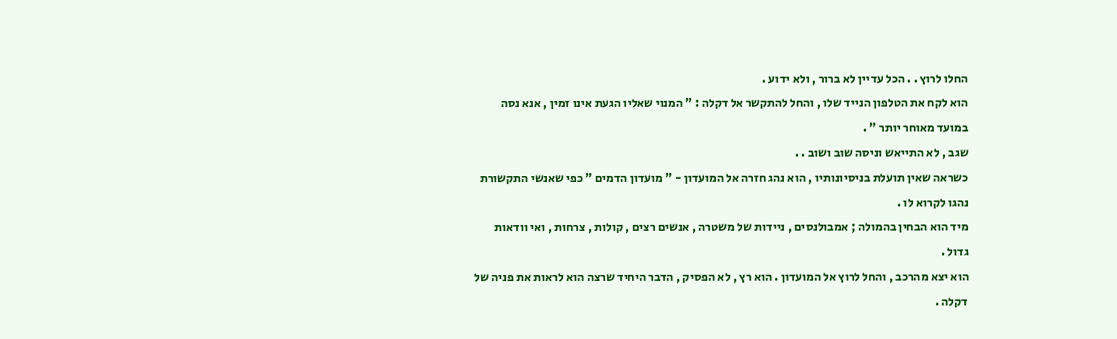החלו לרוץ . . הכל עדיין לא ברור , ולא ידוע .
הוא לקח את הטלפון הנייד שלו , והחל להתקשר אל דקלה : " המנוי שאליו הגעת אינו זמין , אנא נסה במועד מאוחר יותר " .
שגב , לא התייאש וניסה שוב ושוב . .
כשראה שאין תועלת בניסיונותיו , הוא נהג חזרה אל המועדון - " מועדון הדמים " כפי שאנשי התקשורת נהגו לקרוא לו .
מיד הוא הבחין בהמולה ; אמבולנסים , ניידות של משטרה , אנשים רצים , קולות , צרחות , ואי וודאות גדול .
הוא יצא מהרכב , והחל לרוץ אל המועדון . הוא רץ , לא הפסיק , הדבר היחיד שרצה הוא לראות את פניה של דקלה .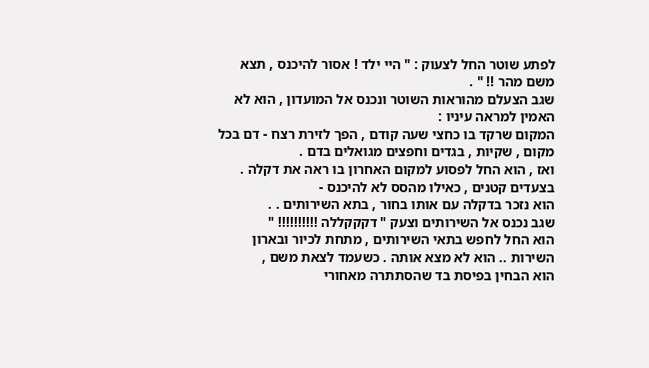לפתע שוטר החל לצעוק : " היי ילד ! אסור להיכנס , תצא משם מהר !! " .
שגב הצעלם מהוראות השוטר ונכנס אל המועדון , הוא לא האמין למראה עיניו :
המקום שרקד בו כחצי שעה קודם , הפך לזירת רצח - דם בכל מקום , שקיות , בגדים וחפצים מגואלים בדם .
ואז , הוא החל לפסוע למקום האחרון בו ראה את דקלה . בצעדים קטנים , כאילו מהסס לא להיכנס -
הוא נזכר בדקלה עם אותו בחור , בתא השירותים . .
שגב נכנס אל השירותים וצעק " דקקקללה !!!!!!!!!! "
הוא החל לחפש בתאי השירותים , מתחת לכיור ובארון השירות .. הוא לא מצא אותה . כשעמד לצאת משם ,
הוא הבחין בפיסת בד שהסתתרה מאחורי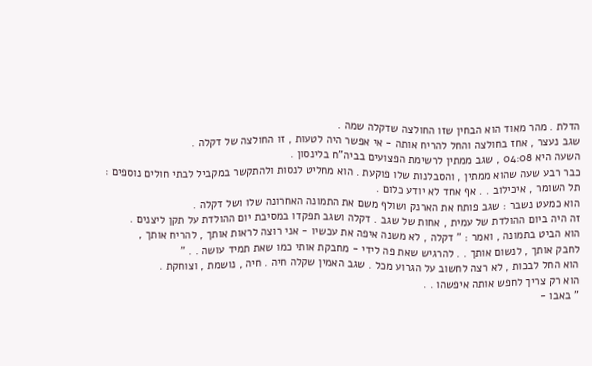הדלת . מהר מאוד הוא הבחין שזו החולצה שדקלה שמה .
שגב נעצר , אחז בחולצה והחל להריח אותה - אי אפשר היה לטעות , זו החולצה של דקלה .
השעה היא 04:08 , שגב ממתין לרשימת הפצועים בביה"ח בלינסון .
כבר רבע שעה שהוא ממתין , והסבלנות שלו פוקעת . הוא מחליט לנסות ולהתקשר במקביל לבתי חולים נוספים :
תל השומר , איכילוב . . אף אחד לא יודע כלום .
הוא כמעט נשבר : שגב פותח את הארנק ושולף משם את התמונה האחרונה שלו ושל דקלה .
זה היה ביום ההולדת של עמית , אחות של שגב . דקלה ושגב תפקדו במסיבת יום ההולדת על תקן ליצנים .
הוא הביט בתמונה , ואמר : " דקלה , לא משנה איפה את עכשיו - אני רוצה לראות אותך , להריח אותך ,
לחבק אותך , לנשום אותך . . להרגיש שאת פה לידי - מחבקת אותי כמו שאת תמיד עושה . . "
הוא החל לבכות , לא רצה לחשוב על הגרוע מכל . שגב האמין שקלה חיה . חיה , נושמת , וצוחקת .
הוא רק צריך לחפש אותה איפשהו . .
" באבו -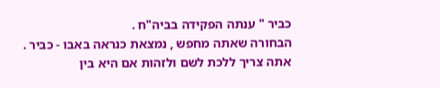כביר " ענתה הפקידה בביה"ח .
הבחורה שאתה מחפש , נמצאת כנראה באבו - כביר . אתה צריך ללכת לשם ולזהות אם היא בין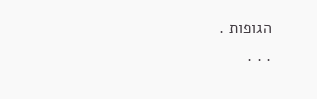הגופות .
. . .